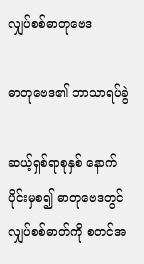လျှပ်စစ်ဓာတုဗေဒ

ဓာတုဗေဒ၏ ဘာသာရပ်ခွဲ

ဆယ့်ရှစ်ရာစုနှစ် နောက်ပိုင်းမှစ၍ ဓာတုဗေဒတွင် လျှပ်စစ်ဓာတ်ကို စတင်အ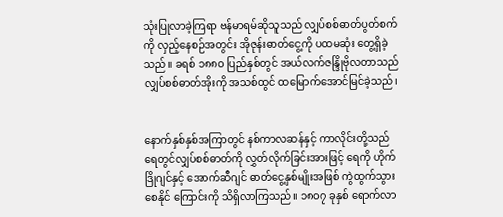သုံးပြုလာခဲ့ကြရာ ဗန်မာရမ်ဆိုသူသည် လျှပ်စစ်ဓာတ်ပွတ်စက်ကို လှည့်နေစဉ်အတွင်း အိုဇုန်းဓာတ်ငွေ့ကို ပထမဆုံး တွေ့ရှိခဲ့သည်။ ခရစ် ၁၈၈ဝ ပြည်နှစ်တွင် အယ်လက်ဇန္ဒြိုဗိုလတာသည် လျှပ်စစ်ဓာတ်အိုးကို အသစ်ထွင် ထမြောက်အောင်မြင်ခဲ့သည်၊


နောက်နှစ်နှစ်အကြာတွင် နစ်ကာလဆန်နှင့် ကာလိုင်းတို့သည် ရေတွင်လျှပ်စစ်ဓာတ်ကို လွှတ်လိုက်ခြင်းအားဖြင့် ရေကို ဟိုက်ဒြိုဂျင်နှင့် အောက်ဆီဂျင် ဓာတ်ငွေ့နှစ်မျိုးအဖြစ် ကွဲထွက်သွားစေနိုင် ကြောင်းကို သိရှိလာကြသည်။ ၁၈ဝ၇ ခုနှစ် ရောက်လာ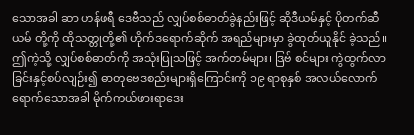သောအခါ ဆာ ဟန်ဖရီ ဒေဗီသည် လျှပ်စစ်ဓာတ်ခွဲနည်းဖြင့် ဆိုဒီယမ်နှင့် ပိုတက်ဆီယမ် တို့ကို ထိုသတ္တုတို့၏ ဟိုက်ဒရောက်ဆိုက် အရည်များမှာ ခွဲထုတ်ယူနိုင် ခဲ့သည်။ ဤကဲ့သို့ လျှပ်စစ်ဓာတ်ကို အသုံးပြုသဖြင့် အက်တမ်များ၊ ဒြဗ် စင်များ ကွဲထွက်လာခြင်းနှင့်စပ်လျဉ်း၍ ဓာတုဗေဒစည်းများရှိကြောင်းကို ၁၉ ရာစုနှစ် အလယ်လောက်ရောက်သောအခါ မိုက်ကယ်ဖားရာဒေး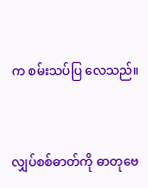က စမ်းသပ်ပြ လေသည်။


လျှပ်စစ်ဓာတ်ကို ဓာတုဗေ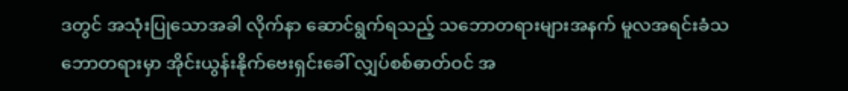ဒတွင် အသုံးပြုသောအခါ လိုက်နာ ဆောင်ရွက်ရသည့် သဘောတရားများအနက် မူလအရင်းခံသဘောတရားမှာ အိုင်းယွန်းနိုက်ဗေးရှင်းခေါ် လျှပ်စစ်ဓာတ်ဝင် အ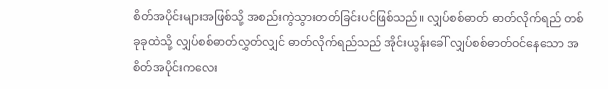စိတ်အပိုင်းများအဖြစ်သို့ အစည်းကွဲသွားတတ်ခြင်းပင်ဖြစ်သည်။ လျှပ်စစ်ဓာတ် ဓာတ်လိုက်ရည် တစ် ခုခုထဲသို့ လျှပ်စစ်ဓာတ်လွှတ်လျှင် ဓာတ်လိုက်ရည်သည် အိုင်းယွန်းခေါ် လျှပ်စစ်ဓာတ်ဝင်နေသော အစိတ်အပိုင်းကလေး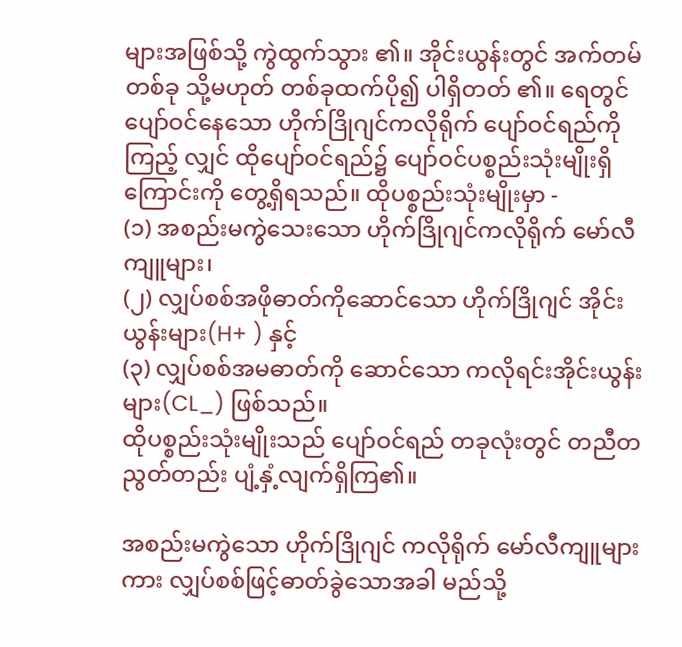များအဖြစ်သို့ ကွဲထွက်သွား ၏။ အိုင်းယွန်းတွင် အက်တမ်တစ်ခု သို့မဟုတ် တစ်ခုထက်ပို၍ ပါရှိတတ် ၏။ ရေတွင်ပျော်ဝင်နေသော ဟိုက်ဒြိုဂျင်ကလိုရိုက် ပျော်ဝင်ရည်ကိုကြည့် လျှင် ထိုပျော်ဝင်ရည်၌ ပျော်ဝင်ပစ္စည်းသုံးမျိုးရှိကြောင်းကို တွေ့ရှိရသည်။ ထိုပစ္စည်းသုံးမျိုးမှာ -
(၁) အစည်းမကွဲသေးသော ဟိုက်ဒြိုဂျင်ကလိုရိုက် မော်လီကျူများ၊
(၂) လျှပ်စစ်အဖိုဓာတ်ကိုဆောင်သော ဟိုက်ဒြိုဂျင် အိုင်းယွန်းများ(H+ ) နှင့်
(၃) လျှပ်စစ်အမဓာတ်ကို ဆောင်သော ကလိုရင်းအိုင်းယွန်းများ(CL_) ဖြစ်သည်။
ထိုပစ္စည်းသုံးမျိုးသည် ပျော်ဝင်ရည် တခုလုံးတွင် တညီတညွတ်တည်း ပျံ့နှံ့လျက်ရှိကြ၏။

အစည်းမကွဲသော ဟိုက်ဒြိုဂျင် ကလိုရိုက် မော်လီကျူများကား လျှပ်စစ်ဖြင့်ဓာတ်ခွဲသောအခါ မည်သို့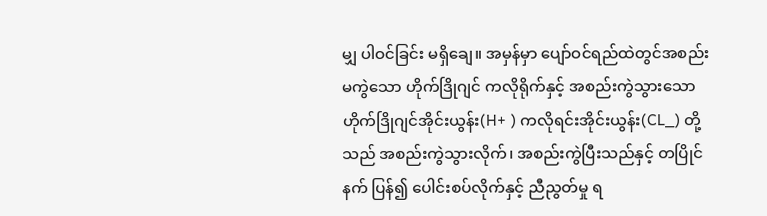မျှ ပါဝင်ခြင်း မရှိချေ။ အမှန်မှာ ပျော်ဝင်ရည်ထဲတွင်အစည်းမကွဲသော ဟိုက်ဒြိုဂျင် ကလိုရိုက်နှင့် အစည်းကွဲသွားသော ဟိုက်ဒြိုဂျင်အိုင်းယွန်း(H+ ) ကလိုရင်းအိုင်းယွန်း(CL_) တို့သည် အစည်းကွဲသွားလိုက်၊ အစည်းကွဲပြီးသည်နှင့် တပြိုင်နက် ပြန်၍ ပေါင်းစပ်လိုက်နှင့် ညီညွတ်မှု ရ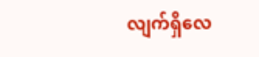လျက်ရှိလေ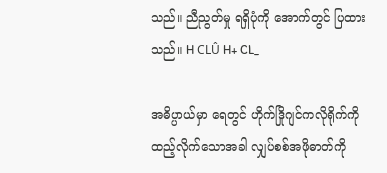သည်။ ညီညွတ်မှု ရရှိပုံကို အောက်တွင် ပြထားသည်။ H CLÛ H+ CL_

အဓိပ္ပာယ်မှာ ရေတွင် ဟိုက်ဒြိုဂျင်ကလိုရိုက်ကို ထည့်လိုက်သောအခါ လျှပ်စစ်အဖိုဓာတ်ကို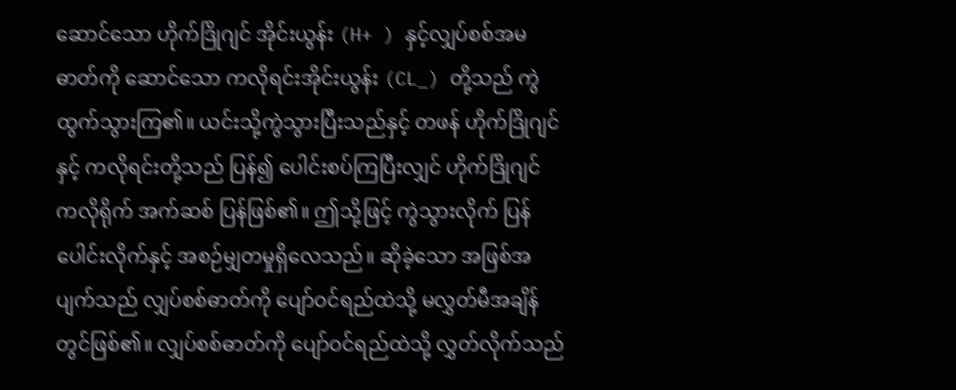ဆောင်သော ဟိုက်ဒြိုဂျင် အိုင်းယွန်း (H+ ) နှင့်လျှပ်စစ်အမဓာတ်ကို ဆောင်သော ကလိုရင်းအိုင်းယွန်း (CL_) တို့သည် ကွဲထွက်သွားကြ၏။ ယင်းသို့ကွဲသွားပြီးသည်နှင့် တဖန် ဟိုက်ဒြိုဂျင်နှင့် ကလိုရင်းတို့သည် ပြန်၍ ပေါင်းစပ်ကြပြီးလျှင် ဟိုက်ဒြိုဂျင် ကလိုရိုက် အက်ဆစ် ပြန်ဖြစ်၏။ ဤသို့ဖြင့် ကွဲသွားလိုက် ပြန်ပေါင်းလိုက်နှင့် အစဉ်မျှတမှုရှိလေသည်။ ဆိုခဲ့သော အဖြစ်အပျက်သည် လျှပ်စစ်ဓာတ်ကို ပျော်ဝင်ရည်ထဲသို့ မလွှတ်မီအချိန်တွင်ဖြစ်၏။ လျှပ်စစ်ဓာတ်ကို ပျော်ဝင်ရည်ထဲသို့ လွှတ်လိုက်သည်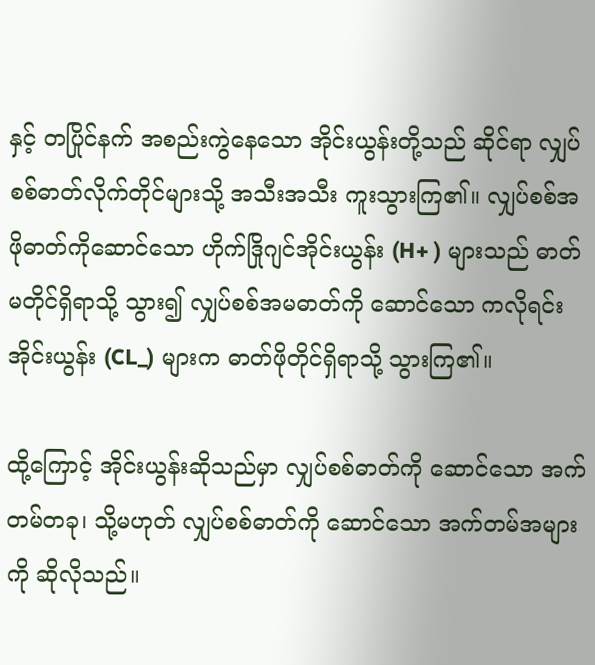နှင့် တပြိုင်နက် အစည်းကွဲနေသော အိုင်းယွန်းတို့သည် ဆိုင်ရာ လျှပ်စစ်ဓာတ်လိုက်တိုင်များသို့ အသီးအသီး ကူးသွားကြ၏။ လျှပ်စစ်အဖိုဓာတ်ကိုဆောင်သော ဟိုက်ဒြိုဂျင်အိုင်းယွန်း (H+ ) များသည် ဓာတ်မတိုင်ရှိရာသို့ သွား၍ လျှပ်စစ်အမဓာတ်ကို ဆောင်သော ကလိုရင်းအိုင်းယွန်း (CL_) များက ဓာတ်ဖိုတိုင်ရှိရာသို့ သွားကြ၏။

ထို့ကြောင့် အိုင်းယွန်းဆိုသည်မှာ လျှပ်စစ်ဓာတ်ကို ဆောင်သော အက်တမ်တခု၊ သို့မဟုတ် လျှပ်စစ်ဓာတ်ကို ဆောင်သော အက်တမ်အများကို ဆိုလိုသည်။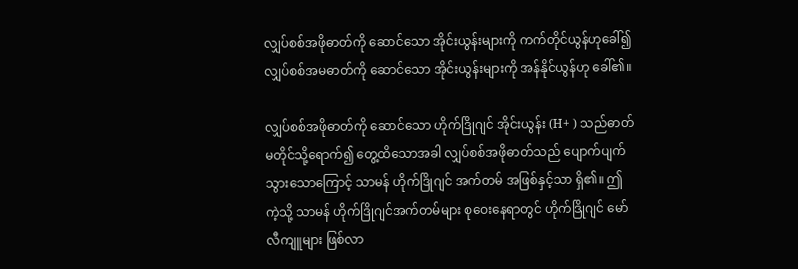လျှပ်စစ်အဖိုဓာတ်ကို ဆောင်သော အိုင်းယွန်းများကို ကက်တိုင်ယွန်ဟုခေါ်၍ လျှပ်စစ်အမဓာတ်ကို ဆောင်သော အိုင်းယွန်းများကို အန်နိုင်ယွန်ဟု ခေါ်၏။

လျှပ်စစ်အဖိုဓာတ်ကို ဆောင်သော ဟိုက်ဒြိုဂျင် အိုင်းယွန်း (H+ ) သည်ဓာတ်မတိုင်သို့ရောက်၍ တွေ့ထိသောအခါ လျှပ်စစ်အဖိုဓာတ်သည် ပျောက်ပျက်သွားသောကြောင့် သာမန် ဟိုက်ဒြိုဂျင် အက်တမ် အဖြစ်နှင့်သာ ရှိ၏။ ဤကဲ့သို့ သာမန် ဟိုက်ဒြိုဂျင်အက်တမ်များ စုဝေးနေရာတွင် ဟိုက်ဒြိုဂျင် မော်လီကျူများ ဖြစ်လာ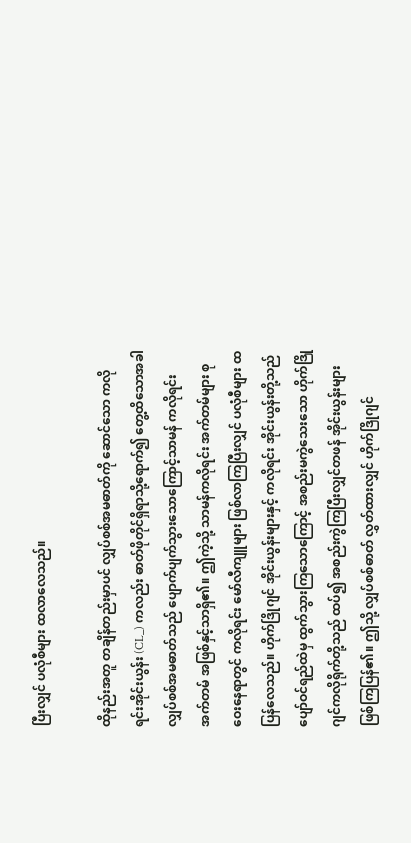ပြီးလျှင် ပလုံစီများ ထလာလေသည်။

ထိုနည်းအတူ တချိန်တည်းမှာပင် လျှပ်စစ်အမဓာတ်ကို ဆောင်သော ကလိုရင်းအိုင်းယွန်း (CL_) ကလည်း ဓာတ်ဖိုတိုင်ရှိရာသို့ရောက်၍ တွေ့ထိသောအခါ လျှပ်စစ်အမဓာတ်သည် ပျောက်ပျက်သွားသောကြောင့်သာမန် ကလိုရင်းအက်တမ် အဖြစ်နှင့်သာရှိ၏။ ဤကဲ့သို့ သာမန်ကလိုရင်း အက်တမ်များ စုဝေးနေရာတွင် ကလိုရင်း မော်လီကျူများ ဖြစ်လာကြပြီးလျှင် ပလုံစီများ ထပြန်လေသည်။ ဟိုက်ဒြိုဂျင် အိုင်းယွန်းများနှင့် ကလိုရင်း အိုင်းယွန်းတို့သည် ပျော်ဝင်ရည်ထဲမှ ထွက်သွားကြသောကြောင့် အစည်းမကွဲသေးသော ဟိုက်ဒြိုဂျင်ကလိုရိုက်တို့သည် ထပ်၍ အစည်းကွဲကြပြီးလျှင်တဖန် အိုင်းယွန်းများ ဖြစ်ကြပြန်၏။ ဤသို့ လျှပ်စစ်ဓာတ် လွှတ်ထားလျှင် ဟိုက်ဒြိုဂျင်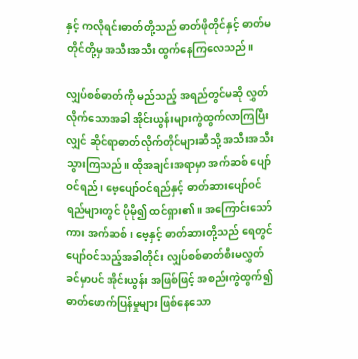နှင့် ကလိုရင်းဓာတ်တို့သည် ဓာတ်ဖိုတိုင်နှင့် ဓာတ်မတိုင်တို့မှ အသီးအသီး ထွက်နေကြလေသည်။

လျှပ်စစ်ဓာတ်ကို မည်သည့် အရည်တွင်မဆို လွှတ်လိုက်သောအခါ အိုင်းယွန်းများကွဲထွက်လာကြပြီးလျှင် ဆိုင်ရာဓာတ်လိုက်တိုင်များဆီသို့ အသီးအသီးသွားကြသည်။ ထိုအချင်းအရာမှာ အက်ဆစ် ပျော်ဝင်ရည်၊ ဗေ့ပျော်ဝင်ရည်နှင့် ဓာတ်ဆားပျော်ဝင်ရည်များတွင် ပိုမို၍ ထင်ရှား၏။ အကြောင်းသော်ကား အက်ဆစ်၊ ဗေ့နှင့် ဓာတ်ဆားတို့သည် ရေတွင် ပျော်ဝင်သည့်အခါတိုင်း လျှပ်စစ်ဓာတ်စီးမလွှတ်ခင်မှာပင် အိုင်းယွန်း အဖြစ်ဖြင့် အစည်းကွဲထွက်၍ ဓာတ်ဖောက်ပြန်မှုများ ဖြစ်နေသော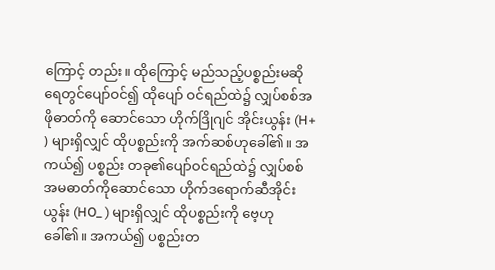ကြောင့် တည်း။ ထိုကြောင့် မည်သည့်ပစ္စည်းမဆို ရေတွင်ပျော်ဝင်၍ ထိုပျော် ဝင်ရည်ထဲ၌ လျှပ်စစ်အဖိုဓာတ်ကို ဆောင်သော ဟိုက်ဒြိုဂျင် အိုင်းယွန်း (H+ ) များရှိလျှင် ထိုပစ္စည်းကို အက်ဆစ်ဟုခေါ်၏။ အကယ်၍ ပစ္စည်း တခု၏ပျော်ဝင်ရည်ထဲ၌ လျှပ်စစ်အမဓာတ်ကိုဆောင်သော ဟိုက်ဒရောက်ဆီအိုင်းယွန်း (HO_ ) များရှိလျှင် ထိုပစ္စည်းကို ဗေ့ဟုခေါ်၏။ အကယ်၍ ပစ္စည်းတ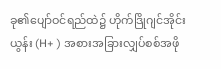ခု၏ပျော်ဝင်ရည်ထဲ၌ ဟိုက်ဒြိုဂျင်အိုင်းယွန်း (H+ ) အစားအခြားလျှပ်စစ်အဖို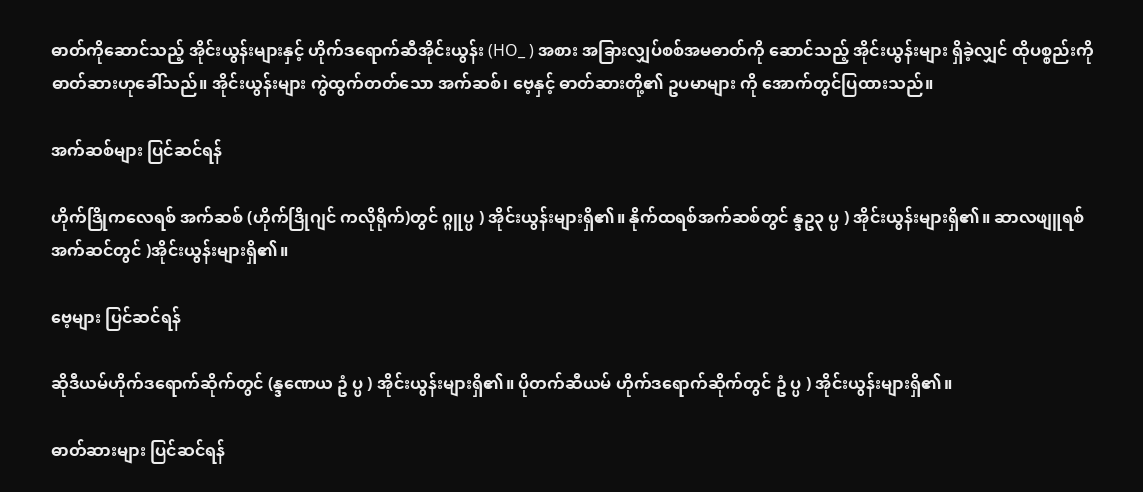ဓာတ်ကိုဆောင်သည့် အိုင်းယွန်းများနှင့် ဟိုက်ဒရောက်ဆီအိုင်းယွန်း (HO_ ) အစား အခြားလျှပ်စစ်အမဓာတ်ကို ဆောင်သည့် အိုင်းယွန်းများ ရှိခဲ့လျှင် ထိုပစ္စည်းကို ဓာတ်ဆားဟုခေါ်သည်။ အိုင်းယွန်းများ ကွဲထွက်တတ်သော အက်ဆစ်၊ ဗေ့နှင့် ဓာတ်ဆားတို့၏ ဥပမာများ ကို အောက်တွင်ပြထားသည်။

အက်ဆစ်များ ပြင်ဆင်ရန်

ဟိုက်ဒြိုကလေရစ် အက်ဆစ် (ဟိုက်ဒြိုဂျင် ကလိုရိုက်)တွင် ဂ္ဂူပ္ပ ) အိုင်းယွန်းများရှိ၏။ နိုက်ထရစ်အက်ဆစ်တွင် န္ဒဥ၃ ပ္ပ ) အိုင်းယွန်းများရှိ၏။ ဆာလဖျူရစ် အက်ဆင်တွင် )အိုင်းယွန်းများရှိ၏။

ဗေ့များ ပြင်ဆင်ရန်

ဆိုဒီယမ်ဟိုက်ဒရောက်ဆိုက်တွင် (န္ဒဏေယ ဥံ ပ္ပ ) အိုင်းယွန်းများရှိ၏။ ပိုတက်ဆီယမ် ဟိုက်ဒရောက်ဆိုက်တွင် ဥံ ပ္ပ ) အိုင်းယွန်းများရှိ၏။

ဓာတ်ဆားများ ပြင်ဆင်ရန်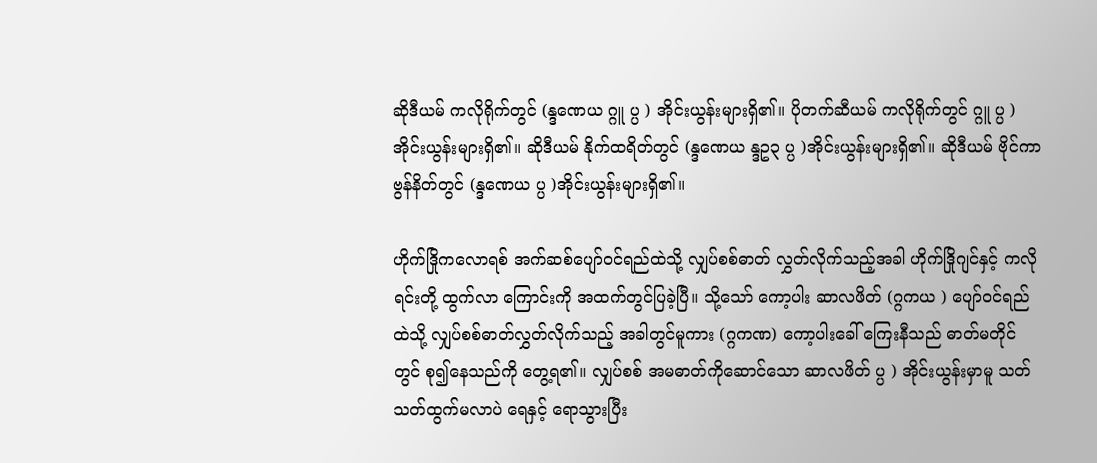ဆိုဒီယမ် ကလိုရိုက်တွင် (န္ဒဏေယ ဂ္ဂူ ပ္ပ ) အိုင်းယွန်းများရှိ၏။ ပိုတက်ဆီယမ် ကလိုရိုက်တွင် ဂ္ဂူ ပ္ပ ) အိုင်းယွန်းများရှိ၏။ ဆိုဒီယမ် နိုက်ထရိတ်တွင် (န္ဒဏေယ န္ဒဥ၃ ပ္ပ )အိုင်းယွန်းများရှိ၏။ ဆိုဒီယမ် ဗိုင်ကာဗွန်နိတ်တွင် (န္ဒဏေယ ပ္ပ )အိုင်းယွန်းများရှိ၏။

ဟိုက်ဒြိုကလောရစ် အက်ဆစ်ပျော်ဝင်ရည်ထဲသို့ လျှပ်စစ်ဓာတ် လွှတ်လိုက်သည့်အခါ ဟိုက်ဒြိုဂျင်နှင့် ကလိုရင်းတို့ ထွက်လာ ကြောင်းကို အထက်တွင်ပြခဲ့ပြီ။ သို့သော် ကော့ပါး ဆာလဖိတ် (ဂ္ဂကယ ) ပျော်ဝင်ရည်ထဲသို့ လျှပ်စစ်ဓာတ်လွှတ်လိုက်သည့် အခါတွင်မူကား (ဂ္ဂကဏ) ကော့ပါးခေါ် ကြေးနီသည် ဓာတ်မတိုင်တွင် စု၍နေသည်ကို တွေ့ရ၏။ လျှပ်စစ် အမဓာတ်ကိုဆောင်သော ဆာလဖိတ် ပ္ပ ) အိုင်းယွန်းမှာမူ သတ်သတ်ထွက်မလာပဲ ရေနှင့် ရောသွားပြီး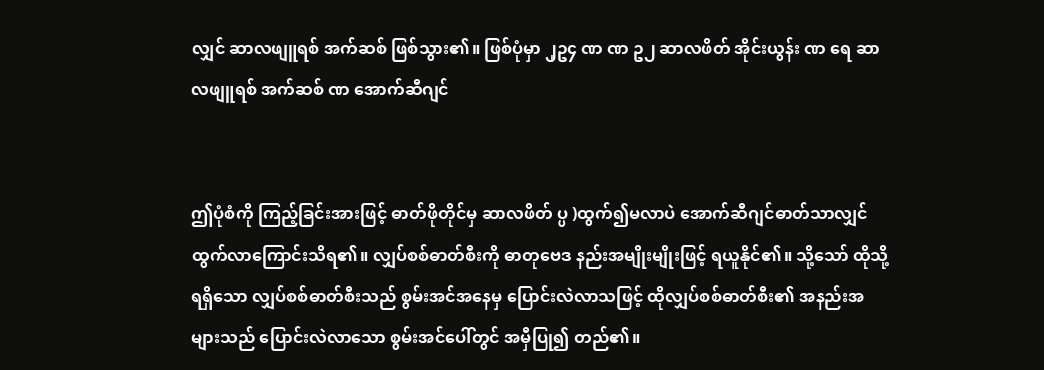လျှင် ဆာလဖျူရစ် အက်ဆစ် ဖြစ်သွား၏။ ဖြစ်ပုံမှာ ၂ှဥ၄ ဏ ဏ ဥ၂ ဆာလဖိတ် အိုင်းယွန်း ဏ ရေ ဆာလဖျူရစ် အက်ဆစ် ဏ အောက်ဆီဂျင်


ဤပုံစံကို ကြည့်ခြင်းအားဖြင့် ဓာတ်ဖိုတိုင်မှ ဆာလဖိတ် ပ္ပ )ထွက်၍မလာပဲ အောက်ဆီဂျင်ဓာတ်သာလျှင် ထွက်လာကြောင်းသိရ၏။ လျှပ်စစ်ဓာတ်စီးကို ဓာတုဗေဒ နည်းအမျိုးမျိုးဖြင့် ရယူနိုင်၏။ သို့သော် ထိုသို့ရရှိသော လျှပ်စစ်ဓာတ်စီးသည် စွမ်းအင်အနေမှ ပြောင်းလဲလာသဖြင့် ထိုလျှပ်စစ်ဓာတ်စီး၏ အနည်းအများသည် ပြောင်းလဲလာသော စွမ်းအင်ပေါ်တွင် အမှီပြု၍ တည်၏။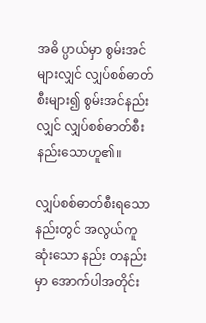အဓိ ပ္ပာယ်မှာ စွမ်းအင်များလျှင် လျှပ်စစ်ဓာတ်စီးများ၍ စွမ်းအင်နည်းလျှင် လျှပ်စစ်ဓာတ်စီးနည်းသောဟူ၏။

လျှပ်စစ်ဓာတ်စီးရသော နည်းတွင် အလွယ်ကူဆုံးသော နည်း တနည်းမှာ အောက်ပါအတိုင်း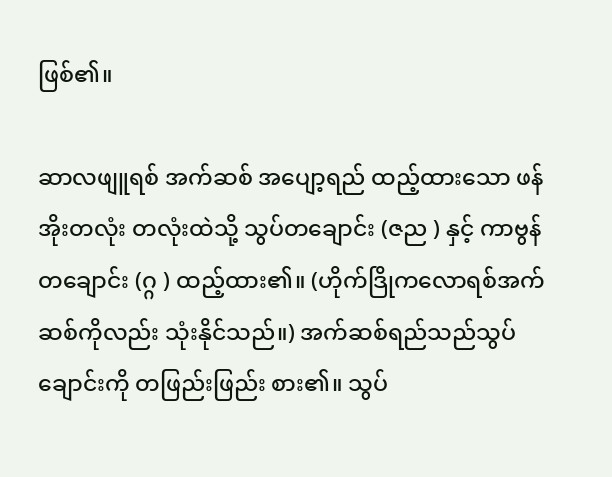ဖြစ်၏။

ဆာလဖျူရစ် အက်ဆစ် အပျော့ရည် ထည့်ထားသော ဖန်အိုးတလုံး တလုံးထဲသို့ သွပ်တချောင်း (ဇည ) နှင့် ကာဗွန်တချောင်း (ဂ္ဂ ) ထည့်ထား၏။ (ဟိုက်ဒြိုကလောရစ်အက်ဆစ်ကိုလည်း သုံးနိုင်သည်။) အက်ဆစ်ရည်သည်သွပ်ချောင်းကို တဖြည်းဖြည်း စား၏။ သွပ်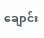ချောင်း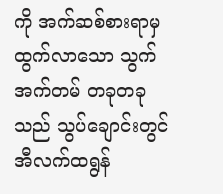ကို အက်ဆစ်စားရာမှ ထွက်လာသော သွက်အက်တမ် တခုတခုသည် သွပ်ချောင်းတွင် အီလက်ထရွန်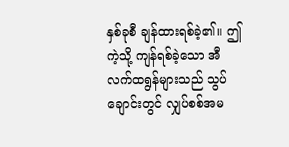နှစ်ခုစီ ချန်ထားရစ်ခဲ့၏။ ဤကဲ့သို့ ကျန်ရစ်ခဲ့သော အီလက်ထရွန်များသည် သွပ်ချောင်းတွင် လျှပ်စစ်အမ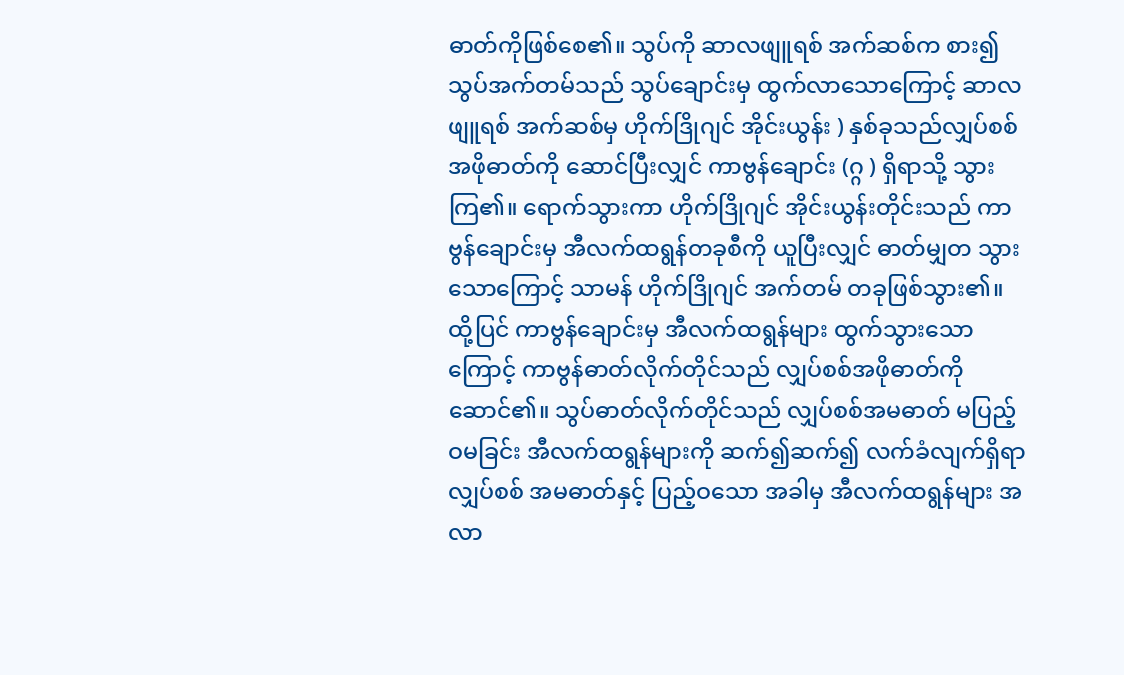ဓာတ်ကိုဖြစ်စေ၏။ သွပ်ကို ဆာလဖျူရစ် အက်ဆစ်က စား၍ သွပ်အက်တမ်သည် သွပ်ချောင်းမှ ထွက်လာသောကြောင့် ဆာလဖျူရစ် အက်ဆစ်မှ ဟိုက်ဒြိုဂျင် အိုင်းယွန်း ) နှစ်ခုသည်လျှပ်စစ်အဖိုဓာတ်ကို ဆောင်ပြီးလျှင် ကာဗွန်ချောင်း (ဂ္ဂ ) ရှိရာသို့ သွားကြ၏။ ရောက်သွားကာ ဟိုက်ဒြိုဂျင် အိုင်းယွန်းတိုင်းသည် ကာဗွန်ချောင်းမှ အီလက်ထရွန်တခုစီကို ယူပြီးလျှင် ဓာတ်မျှတ သွားသောကြောင့် သာမန် ဟိုက်ဒြိုဂျင် အက်တမ် တခုဖြစ်သွား၏။ ထို့ပြင် ကာဗွန်ချောင်းမှ အီလက်ထရွန်များ ထွက်သွားသောကြောင့် ကာဗွန်ဓာတ်လိုက်တိုင်သည် လျှပ်စစ်အဖိုဓာတ်ကို ဆောင်၏။ သွပ်ဓာတ်လိုက်တိုင်သည် လျှပ်စစ်အမဓာတ် မပြည့်ဝမခြင်း အီလက်ထရွန်များကို ဆက်၍ဆက်၍ လက်ခံလျက်ရှိရာ လျှပ်စစ် အမဓာတ်နှင့် ပြည့်ဝသော အခါမှ အီလက်ထရွန်များ အလာ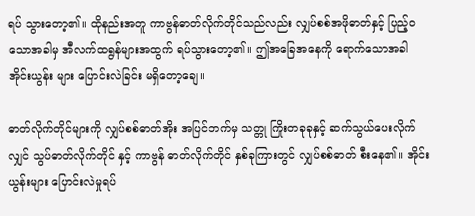ရပ် သွားတော့၏။ ထိုနည်းအတူ ကာဗွန်ဓာတ်လိုက်တိုင်သည်လည်း လျှပ်စစ်အဖိုဓာတ်နှင့် ပြည့်ဝသောအခါမှ အီလက်ထရွန်များအထွက် ရပ်သွားတော့၏။ ဤအခြေအနေကို ရောက်သောအခါ အိုင်းယွန်း များ ပြောင်းလဲခြင်း မရှိတော့ချေ။

ဓာတ်လိုက်တိုင်များကို လျှပ်စစ်ဓာတ်အိုး အပြင်ဘက်မှ သတ္တု ကြိုးတခုခုနှင့် ဆက်သွယ်ပေးလိုက်လျှင် သွပ်ဓာတ်လိုက်တိုင် နှင့် ကာဗွန် ဓာတ်လိုက်တိုင် နှစ်ခုကြားတွင် လျှပ်စစ်ဓာတ် စီးနေ၏။ အိုင်းယွန်းများ ပြောင်းလဲမှုရပ်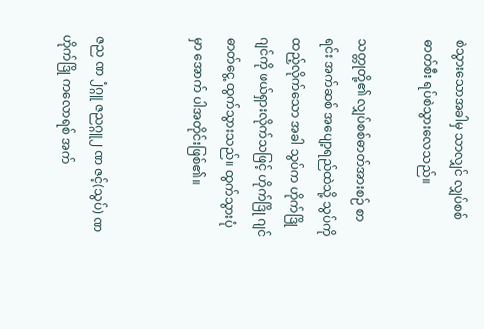စဲသွားသောအခါမှ သာလျှင် လျှပ်စစ်ဓာတ်စီး ရပ်စဲသွားလေသည်။

သတ္တုတို့၏ လျှပ်စစ်ဓာတ်အားစဉ် စာရင်း အက်ဆစ် အပျော့ရည်ထဲသို့ သွပ်ကို ထည့်လိုက်သော အခါ သွပ်က ဟိုက်ဒြိုဂျင်ကို ဖယ်ရှားလိုက်သဖြင့် ဟိုက်ဒြို ဂျင် ဓာတ်ငွေ့ ထွက်သွားသည်။ ထွက်သွားပုံမှာ အောက် ပါအတိုင်းဖြစ်၏။


ဇည ဏ ၂ံဂ္ဂူ ဇညဂ္ဂူ၂ ဏ ဇင့်(သွပ်) ဏ ဟိုက်ဒြို ကလောရစ် အက်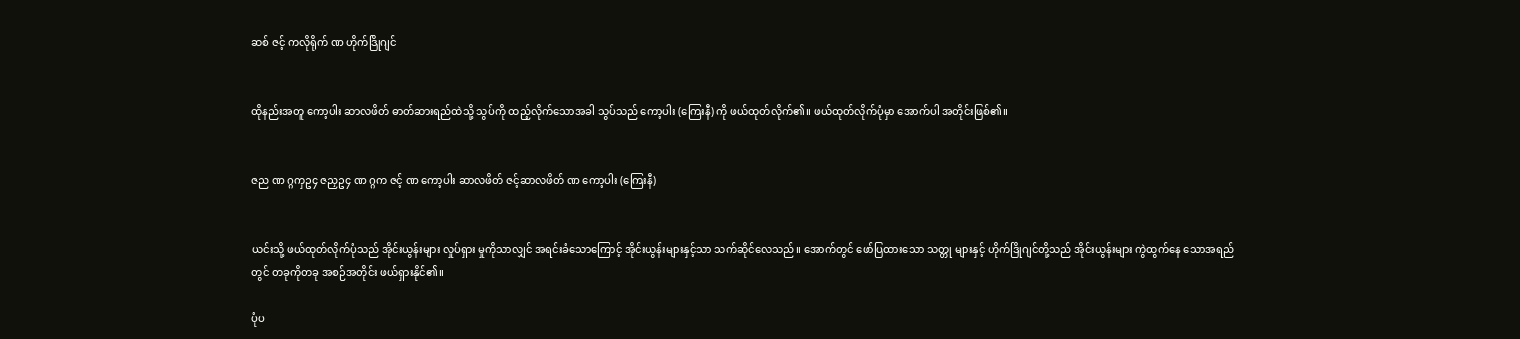ဆစ် ဇင့် ကလိုရိုက် ဏ ဟိုက်ဒြိုဂျင်


ထိုနည်းအတူ ကော့ပါး ဆာလဖိတ် ဓာတ်ဆားရည်ထဲသို့ သွပ်ကို ထည့်လိုက်သောအခါ သွပ်သည် ကော့ပါး (ကြေးနီ) ကို ဖယ်ထုတ်လိုက်၏။ ဖယ်ထုတ်လိုက်ပုံမှာ အောက်ပါ အတိုင်းဖြစ်၏။


ဇည ဏ ဂ္ဂကှဥ၄ ဇညှဥ၄ ဏ ဂ္ဂက ဇင့် ဏ ကော့ပါး ဆာလဖိတ် ဇင့်ဆာလဖိတ် ဏ ကော့ပါး (ကြေးနီ)


ယင်းသို့ ဖယ်ထုတ်လိုက်ပုံသည် အိုင်းယွန်းများ လှုပ်ရှား မှုကိုသာလျှင် အရင်းခံသောကြောင့် အိုင်းယွန်းများနှင့်သာ သက်ဆိုင်လေသည်။ အောက်တွင် ဖော်ပြထားသော သတ္တု များနှင့် ဟိုက်ဒြိုဂျင်တို့သည် အိုင်းယွန်းများ ကွဲထွက်နေ သောအရည်တွင် တခုကိုတခု အစဉ်အတိုင်း ဖယ်ရှားနိုင်၏။

ပုံပ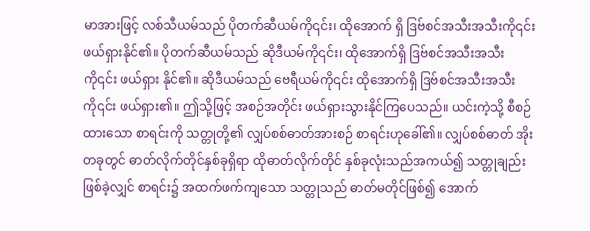မာအားဖြင့် လစ်သီယမ်သည် ပိုတက်ဆီယမ်ကို၎င်း၊ ထိုအောက် ရှိ ဒြဗ်စင်အသီးအသီးကို၎င်း ဖယ်ရှားနိုင်၏။ ပိုတက်ဆီယမ်သည် ဆိုဒီယမ်ကို၎င်း၊ ထိုအောက်ရှိ ဒြဗ်စင်အသီးအသီးကို၎င်း ဖယ်ရှား နိုင်၏။ ဆိုဒီယမ်သည် ဗေရီယမ်ကို၎င်း ထိုအောက်ရှိ ဒြဗ်စင်အသီးအသီးကို၎င်း ဖယ်ရှား၏။ ဤသို့ဖြင့် အစဉ်အတိုင်း ဖယ်ရှားသွားနိုင်ကြပေသည်။ ယင်းကဲ့သို့ စီစဉ်ထားသော စာရင်းကို သတ္တုတို့၏ လျှပ်စစ်ဓာတ်အားစဉ် စာရင်းဟုခေါ်၏။ လျှပ်စစ်ဓာတ် အိုးတခုတွင် ဓာတ်လိုက်တိုင်နှစ်ခုရှိရာ ထိုဓာတ်လိုက်တိုင် နှစ်ခုလုံးသည်အကယ်၍ သတ္တုချည်းဖြစ်ခဲ့လျှင် စာရင်း၌ အထက်ဖက်ကျသော သတ္တုသည် ဓာတ်မတိုင်ဖြစ်၍ အောက်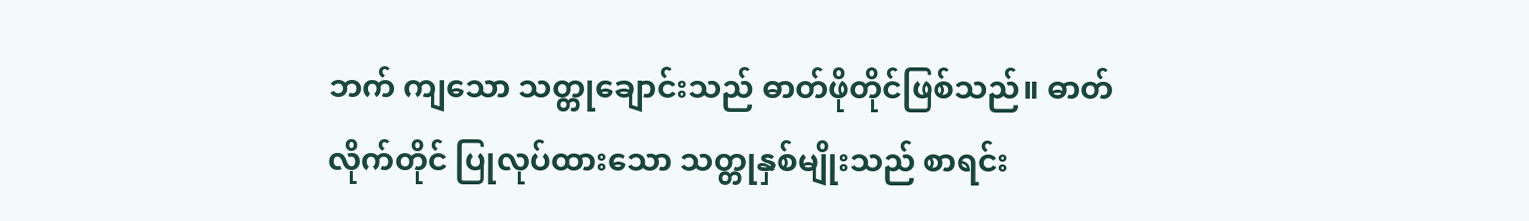ဘက် ကျသော သတ္တုချောင်းသည် ဓာတ်ဖိုတိုင်ဖြစ်သည်။ ဓာတ်လိုက်တိုင် ပြုလုပ်ထားသော သတ္တုနှစ်မျိုးသည် စာရင်း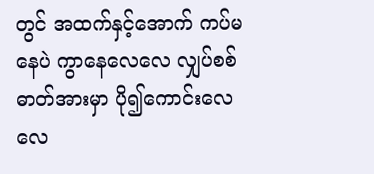တွင် အထက်နှင့်အောက် ကပ်မနေပဲ ကွာနေလေလေ လျှပ်စစ်ဓာတ်အားမှာ ပို၍ကောင်းလေ လေ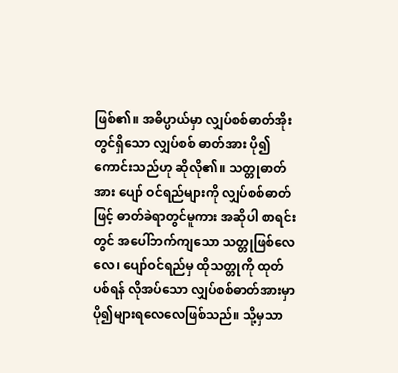ဖြစ်၏။ အဓိပ္ပာယ်မှာ လျှပ်စစ်ဓာတ်အိုးတွင်ရှိသော လျှပ်စစ် ဓာတ်အား ပို၍ကောင်းသည်ဟု ဆိုလို၏။ သတ္တုဓာတ်အား ပျော် ဝင်ရည်များကို လျှပ်စစ်ဓာတ်ဖြင့် ဓာတ်ခဲရာတွင်မူကား အဆိုပါ စာရင်းတွင် အပေါ်ဘက်ကျသော သတ္တုဖြစ်လေလေ၊ ပျော်ဝင်ရည်မှ ထိုသတ္တုကို ထုတ်ပစ်ရန် လိုအပ်သော လျှပ်စစ်ဓာတ်အားမှာ ပို၍များရလေလေဖြစ်သည်။ သို့မှသာ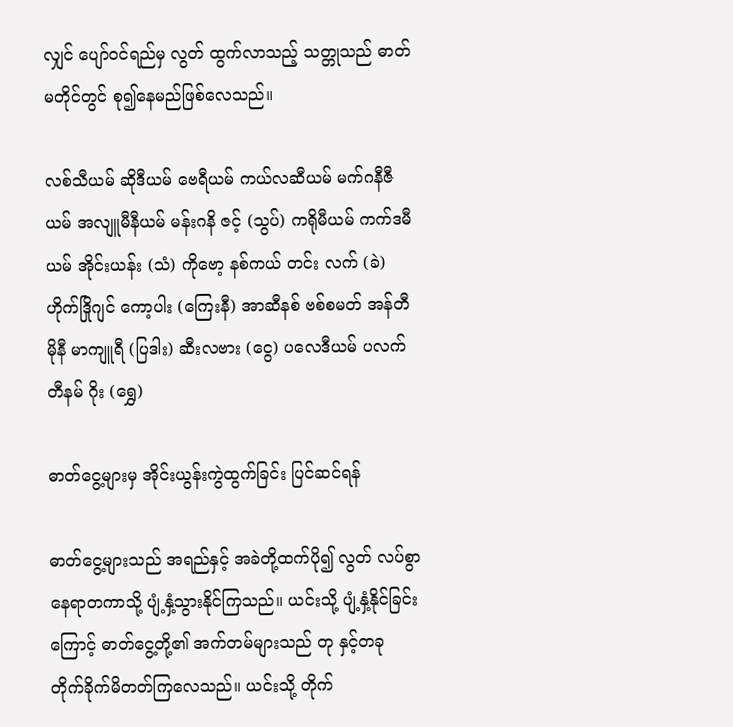လျှင် ပျော်ဝင်ရည်မှ လွတ် ထွက်လာသည့် သတ္တုသည် ဓာတ်မတိုင်တွင် စု၍နေမည်ဖြစ်လေသည်။

လစ်သီယမ် ဆိုဒီယမ် ဗေရီယမ် ကယ်လဆီယမ် မက်ဂနီဇီယမ် အလျူမီနီယမ် မန်းဂနိ ဇင့် (သွပ်) ကရိုမီယမ် ကက်ဒမီယမ် အိုင်းယန်း (သံ) ကိုဗော့ နစ်ကယ် တင်း လက် (ခဲ) ဟိုက်ဒြိုဂျင် ကော့ပါး (ကြေးနီ) အာဆီနစ် ဗစ်စမတ် အန်တီမိုနီ မာကျူရီ (ပြဒါး) ဆီးလဗား (ငွေ) ပလေဒီယမ် ပလက်တီနမ် ဂိုး (ရွှေ)

ဓာတ်ငွေ့များမှ အိုင်းယွန်းကွဲထွက်ခြင်း ပြင်ဆင်ရန်

ဓာတ်ငွေ့များသည် အရည်နှင့် အခဲတို့ထက်ပို၍ လွတ် လပ်စွာ နေရာတကာသို့ ပျံ့နှံ့သွားနိုင်ကြသည်။ ယင်းသို့ ပျံ့နှံ့နိုင်ခြင်းကြောင့် ဓာတ်ငွေ့တို့၏ အက်တမ်များသည် တု နှင့်တခု တိုက်ခိုက်မိတတ်ကြလေသည်။ ယင်းသို့ တိုက်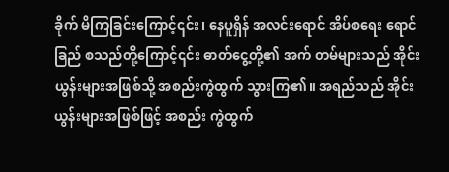ခိုက် မိကြခြင်းကြောင့်၎င်း၊ နေပူရှိန် အလင်းရောင် အိပ်စရေး ရောင်ခြည် စသည်တို့ကြောင့်၎င်း ဓာတ်ငွေ့တို့၏ အက် တမ်များသည် အိုင်းယွန်းများအဖြစ်သို့ အစည်းကွဲထွက် သွားကြ၏။ အရည်သည် အိုင်းယွန်းများအဖြစ်ဖြင့် အစည်း ကွဲထွက်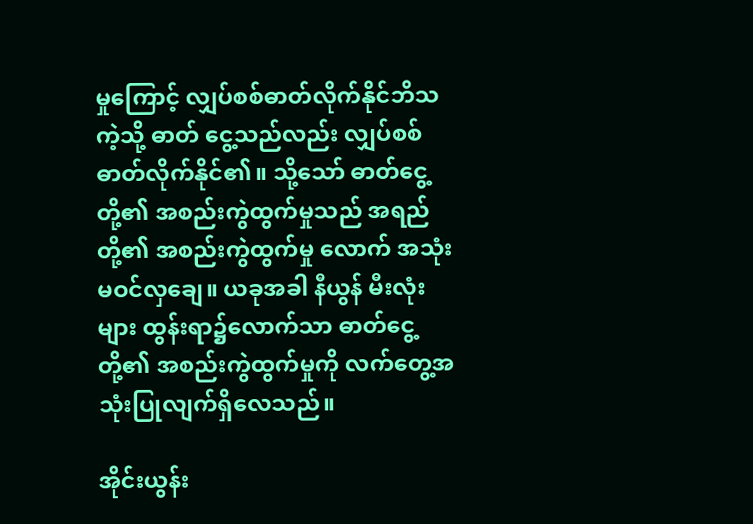မှုကြောင့် လျှပ်စစ်ဓာတ်လိုက်နိုင်ဘိသကဲ့သို့ ဓာတ် ငွေ့သည်လည်း လျှပ်စစ်ဓာတ်လိုက်နိုင်၏။ သို့သော် ဓာတ်ငွေ့ တို့၏ အစည်းကွဲထွက်မှုသည် အရည်တို့၏ အစည်းကွဲထွက်မှု လောက် အသုံးမဝင်လှချေ။ ယခုအခါ နီယွန် မီးလုံးများ ထွန်းရာ၌လောက်သာ ဓာတ်ငွေ့တို့၏ အစည်းကွဲထွက်မှုကို လက်တွေ့အသုံးပြုလျက်ရှိလေသည်။

အိုင်းယွန်း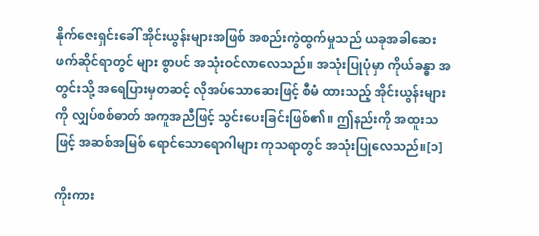နိုက်ဇေးရှင်းခေါ် အိုင်းယွန်းများအဖြစ် အစည်းကွဲထွက်မှုသည် ယခုအခါဆေးဖက်ဆိုင်ရာတွင် များ စွာပင် အသုံးဝင်လာလေသည်။ အသုံးပြုပုံမှာ ကိုယ်ခန္ဓာ အတွင်းသို့ အရေပြားမှတဆင့် လိုအပ်သောဆေးဖြင့် စီမံ ထားသည့် အိုင်းယွန်းများကို လျှပ်စစ်ဓာတ် အကူအညီဖြင့် သွင်းပေးခြင်းဖြစ်၏။ ဤနည်းကို အထူးသဖြင့် အဆစ်အမြစ် ရောင်သောရောဂါများ ကုသရာတွင် အသုံးပြုလေသည်။[၁]

ကိုးကား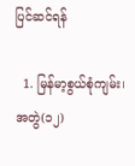ပြင်ဆင်ရန်

  1. မြန်မာ့စွယ်စုံကျမ်း၊ အတွဲ(၁၂)